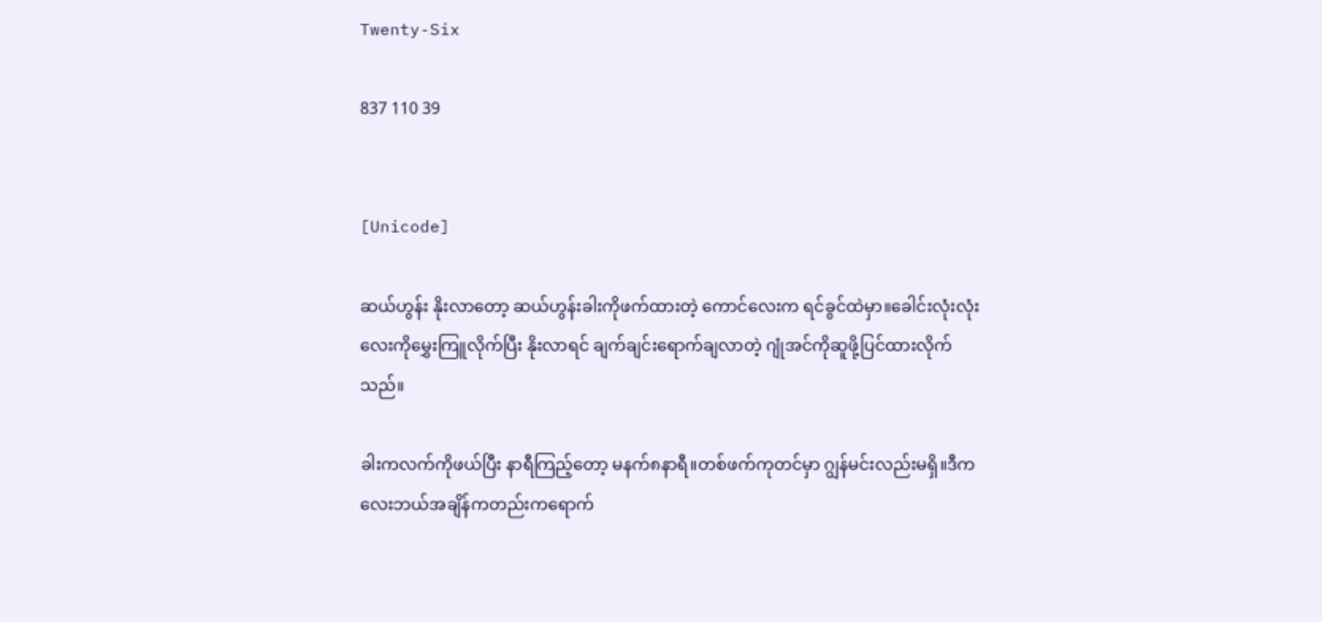Twenty-Six

837 110 39


[Unicode]

ဆယ်ဟွန်း နိုးလာတော့ ဆယ်ဟွန်းခါးကိုဖက်ထားတဲ့ ကောင်လေးက ရင်ခွင်ထဲမှာ။ခေါင်းလုံးလုံးလေးကိုမွှေးကြူလိုက်ပြီး နိုးလာရင် ချက်ချင်းရောက်ချလာတဲ့ ဂျုံအင်ကိုဆူဖို့ပြင်ထားလိုက်သည်။

ခါးကလက်ကိုဖယ်ပြီး နာရီကြည့်တော့ မနက်၈နာရီ။တစ်ဖက်ကုတင်မှာ ဂျွန်မင်းလည်းမရှိ။ဒီကလေးဘယ်အချိန်ကတည်းကရောက်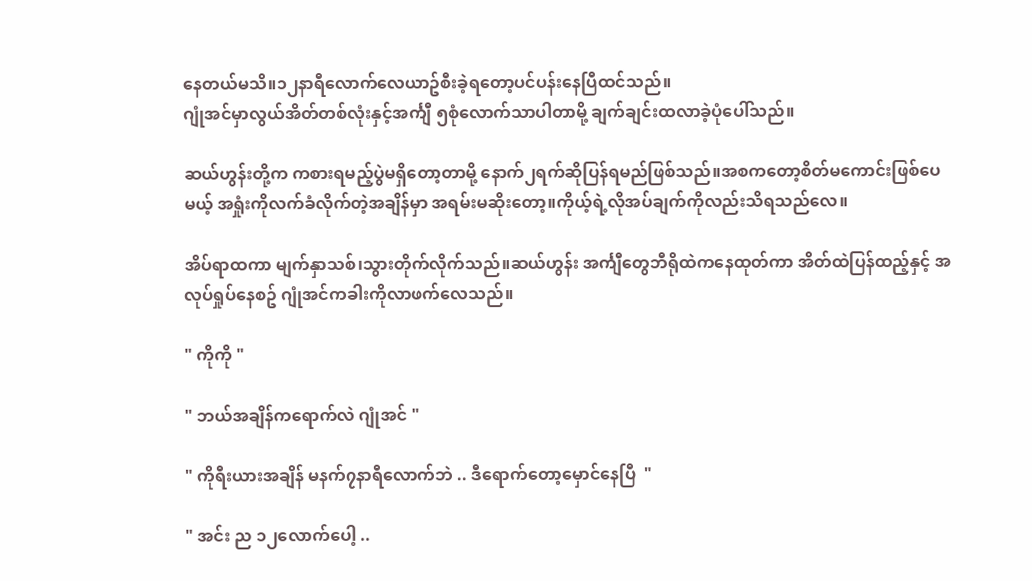နေတယ်မသိ။၁၂နာရီလောက်လေယာဥ်စီးခဲ့ရတော့ပင်ပန်းနေပြီထင်သည်။
ဂျုံအင်မှာလွယ်အိတ်တစ်လုံးနှင့်အင်္ကျီ ၅စုံလောက်သာပါတာမို့ ချက်ချင်းထလာခဲ့ပုံပေါ်သည်။

ဆယ်ဟွန်းတို့က ကစားရမည့်ပွဲမရှိတော့တာမို့ နောက်၂ရက်ဆိုပြန်ရမည်ဖြစ်သည်။အစကတော့စိတ်မကောင်းဖြစ်ပေမယ့် အရှုံးကိုလက်ခံလိုက်တဲ့အချိန်မှာ အရမ်းမဆိုးတော့။ကိုယ့်ရဲ့လိုအပ်ချက်ကိုလည်းသိရသည်လေ။

အိပ်ရာထကာ မျက်နှာသစ်၊သွားတိုက်လိုက်သည်။ဆယ်ဟွန်း အင်္ကျီတွေဘီရိုထဲကနေထုတ်ကာ အိတ်ထဲပြန်ထည့်နှင့် အလုပ်ရှုပ်နေစဥ် ဂျုံအင်ကခါးကိုလာဖက်လေသည်။

" ကိုကို "

" ဘယ်အချိန်ကရောက်လဲ ဂျုံအင် "

" ကိုရီးယားအချိန် မနက်၇နာရီလောက်ဘဲ .. ဒီရောက်တော့မှောင်နေပြီ  "

" အင်း ည ၁၂လောက်ပေါ့ ..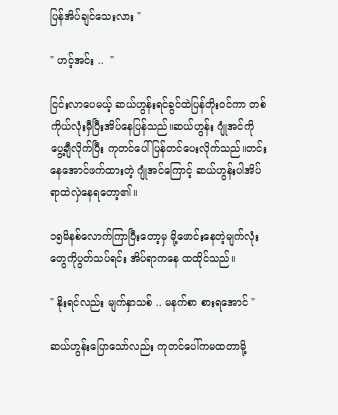ပြန်အိပ်ချင်သေးလား "

" ဟင့်အင်း ..  "

ငြင်းလာပေမယ့် ဆယ်ဟွန်းရင်ခွင်ထဲပြန်တိုးဝင်ကာ တစ်ကိုယ်လုံးမှီပြီးအိပ်နေပြန်သည်။ဆယ်ဟွန်း ဂျုံအင်ကို ပွေ့ချီလိုက်ပြီး ကုတင်ပေါ်ပြန်တင်ပေးလိုက်သည်။တင်းနေအောင်ဖက်ထားတဲ့ ဂျုံအင်ကြောင့် ဆယ်ဟွန်းပါအိပ်ရာထဲလှဲနေရတော့၏။

၁၅မိနစ်လောက်ကြာပြီးတော့မှ မို့ဖောင်းနေတဲ့မျက်လုံးတွေကိုပွတ်သပ်ရင်း အိပ်ရာကနေ ထထိုင်သည်။

" နိုးရင်လည်း မျက်နှာသစ် .. မနက်စာ စားရအောင် "

ဆယ်ဟွန်းပြောသော်လည်း ကုတင်ပေါ်ကမထတာမို့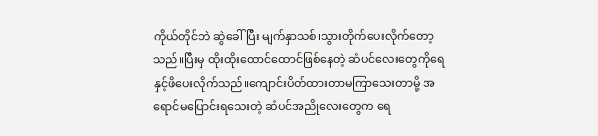ကိုယ်တိုင်ဘဲ ဆွဲခေါ်ပြီး မျက်နှာသစ်၊သွားတိုက်ပေးလိုက်တော့သည်။ပြီးမှ ထိုးထိုးထောင်ထောင်ဖြစ်နေတဲ့ ဆံပင်လေးတွေကိုရေနှင့်ဖိပေးလိုက်သည်။ကျောင်းပိတ်ထားတာမကြာသေးတာမို့ အရောင်မပြောင်းရသေးတဲ့ ဆံပင်အညိုလေးတွေက ရေ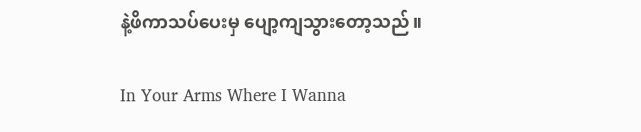နဲ့ဖိကာသပ်ပေးမှ ပျော့ကျသွားတော့သည်။

In Your Arms Where I Wanna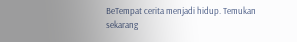BeTempat cerita menjadi hidup. Temukan sekarang